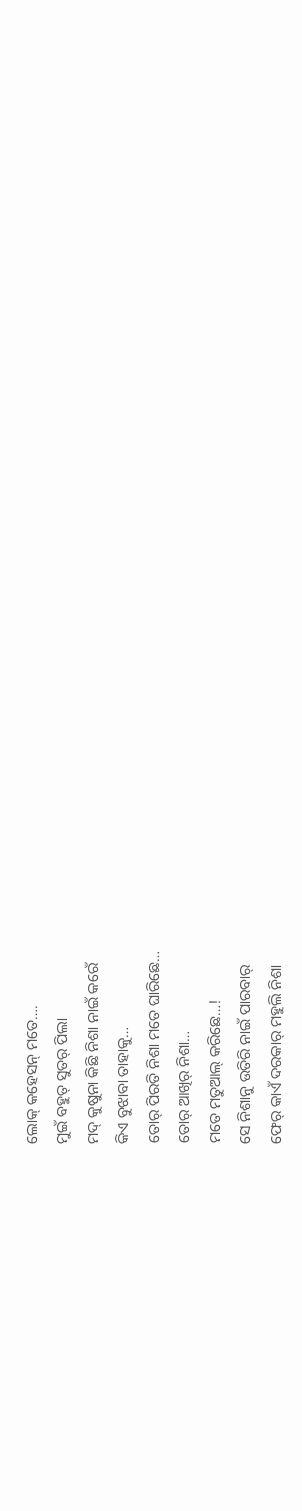ଲୋକ୍ କହେସନ୍ ମତେ….
ମୁଇଁ ବହୁତ୍ ସୁତର୍ ପିଲା
ମଦ୍ କୁଷୁନା କିଛି ନିଶା ନାଇଁ କରେଁ
କିଏ ବୁଝାବା ତାହାକୁ…
ତୋର୍ ପିରତି ନିଶା ମତେ ଘାରିଛେ…
ତୋର୍ ଆଖିର୍ ନିଶା…
ମତେ ମତୁଆଲ୍ କରିଛେ…!
ସେ ନିଶାନୁ ଉତିରି ନାଇଁ ପାରବାର୍
ଫେର୍ କାଏଁ ଦରକାର୍ ମହୁଲି ନିଶା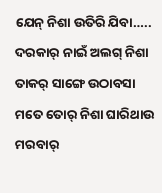ଯେନ୍ ନିଶା ଉତିରି ଯିବା…..
ଦରକାର୍ ନାଇଁ ଅଲଗ୍ ନିଶା
ତାକର୍ ସାଙ୍ଗେ ଉଠାବସା
ମତେ ତୋର୍ ନିଶା ଘାରିଥାଉ
ମରବାର୍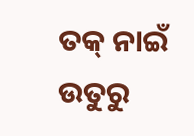ତକ୍ ନାଇଁ ଉତୁରୁ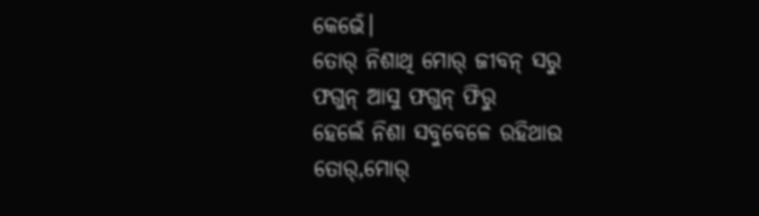କେଭେଁ।
ତୋର୍ ନିଶାଥି ମୋର୍ ଜୀବନ୍ ସରୁ
ଫଗୁନ୍ ଆସୁ ଫଗୁନ୍ ଫିରୁ
ହେଲେଁ ନିଶା ସବୁବେଳେ ରହିଥାଉ
ତୋର୍,ମୋର୍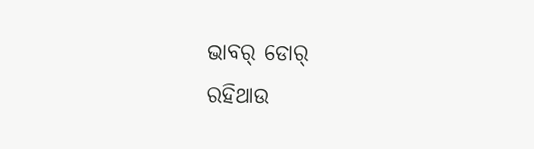ଭାବର୍ ଡୋର୍
ରହିଥାଉ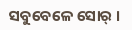ସବୁବେଳେ ସୋର୍ ।